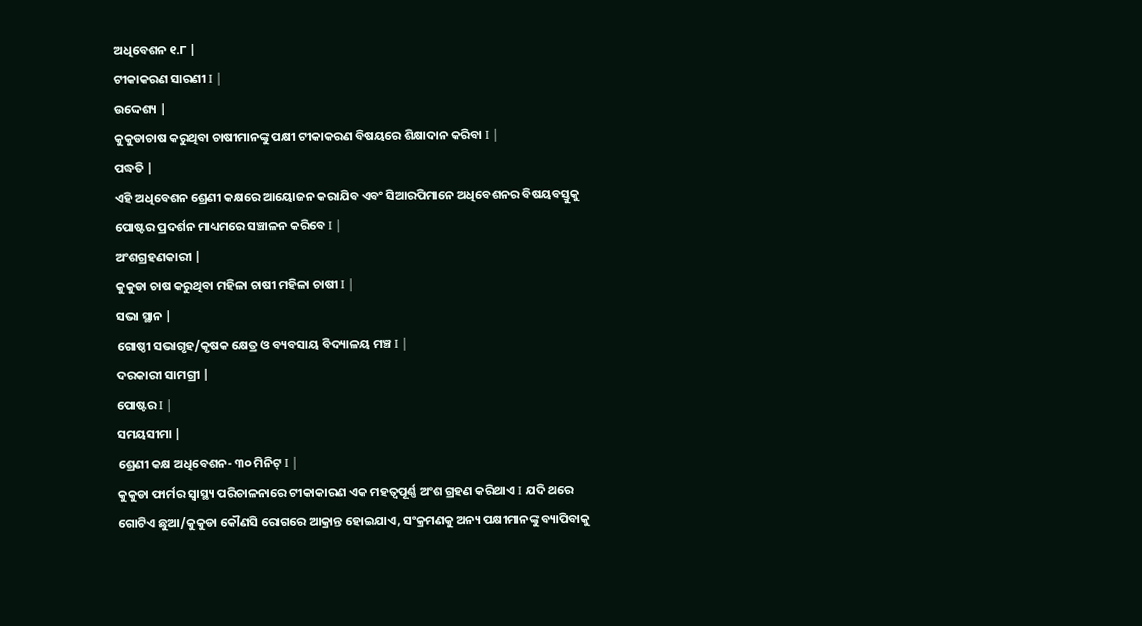ଅଧିବେଶନ ୧.୮ |
ଟୀକାକରଣ ସାରଣୀ I |
ଉଦ୍ଦେଶ୍ୟ |
କୁକୁଡାଚାଷ କରୁଥିବା ଚାଷୀମାନଙ୍କୁ ପକ୍ଷୀ ଟୀକାକରଣ ବିଷୟରେ ଶିକ୍ଷାଦାନ କରିବା I |
ପଦ୍ଧତି |
ଏହି ଅଧିବେଶନ ଶ୍ରେଣୀ କକ୍ଷରେ ଆୟୋଜନ କରାଯିବ ଏବଂ ସିଆରପିମାନେ ଅଧିବେଶନର ବିଷୟବସ୍ତୁକୁ ପୋଷ୍ଟର ପ୍ରଦର୍ଶନ ମାଧ୍ୟମରେ ସଞ୍ଚାଳନ କରିବେ I |
ଅଂଶଗ୍ରହଣକାରୀ |
କୁକୁଡା ଚାଷ କରୁଥିବା ମହିଳା ଚାଷୀ ମହିଳା ଚାଷୀ I |
ସଭା ସ୍ଥାନ |
ଗୋଷ୍ଠୀ ସଭାଗୃହ/କୃଷକ କ୍ଷେତ୍ର ଓ ବ୍ୟବସାୟ ବିଦ୍ୟାଳୟ ମଞ୍ଚ I |
ଦରକାରୀ ସାମଗ୍ରୀ |
ପୋଷ୍ଟର I |
ସମୟସୀମା |
ଶ୍ରେଣୀ କକ୍ଷ ଅଧିବେଶନ- ୩୦ ମିନିଟ୍ I |
କୁକୁଡା ଫାର୍ମର ସ୍ୱାସ୍ଥ୍ୟ ପରିଚାଳନାରେ ଟୀକାକାରଣ ଏକ ମହତ୍ୱପୂର୍ଣ୍ଣ ଅଂଶ ଗ୍ରହଣ କରିଥାଏ I ଯଦି ଥରେ ଗୋଟିଏ ଛୁଆ/କୁକୁଡା କୌଣସି ରୋଗରେ ଆକ୍ରାନ୍ତ ହୋଇଯାଏ, ସଂକ୍ରମଣକୁ ଅନ୍ୟ ପକ୍ଷୀମାନଙ୍କୁ ବ୍ୟାପିବାକୁ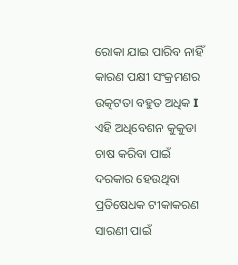ରୋକା ଯାଇ ପାରିବ ନାହିଁ କାରଣ ପକ୍ଷୀ ସଂକ୍ରମଣର ଉତ୍କଟତା ବହୁତ ଅଧିକ I ଏହି ଅଧିବେଶନ କୁକୁଡା ଚାଷ କରିବା ପାଇଁ ଦରକାର ହେଉଥିବା ପ୍ରତିଷେଧକ ଟୀକାକରଣ ସାରଣୀ ପାଇଁ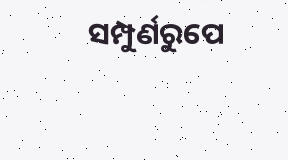ସମ୍ପୁର୍ଣରୁପେ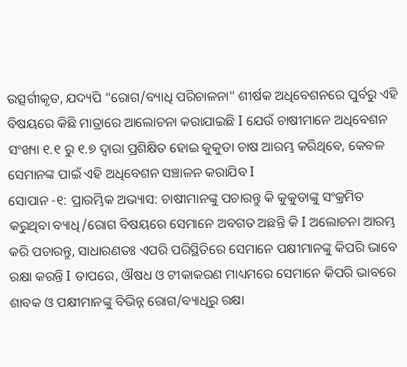ଉତ୍ସର୍ଗୀକୃତ, ଯଦ୍ୟପି "ରୋଗ/ବ୍ୟାଧି ପରିଚାଳନା" ଶୀର୍ଷକ ଅଧିବେଶନରେ ପୁର୍ବରୁ ଏହି ବିଷୟରେ କିଛି ମାତ୍ରାରେ ଆଲୋଚନା କରାଯାଇଛି I ଯେଉଁ ଚାଷୀମାନେ ଅଧିବେଶନ ସଂଖ୍ୟା ୧.୧ ରୁ ୧.୭ ଦ୍ୱାରା ପ୍ରଶିକ୍ଷିତ ହୋଇ କୁକୁଡା ଚାଷ ଆରମ୍ଭ କରିଥିବେ, କେବଳ ସେମାନଙ୍କ ପାଇଁ ଏହି ଅଧିବେଶନ ସଞ୍ଚାଳନ କରାଯିବ I
ସୋପାନ -୧: ପ୍ରାରମ୍ଭିକ ଅଭ୍ୟାସ: ଚାଷୀମାନଙ୍କୁ ପଚାରନ୍ତୁ କି କୁକୁଡାଙ୍କୁ ସଂକ୍ରମିତ କରୁଥିବା ବ୍ୟାଧି/ରୋଗ ବିଷୟରେ ସେମାନେ ଅବଗତ ଅଛନ୍ତି କି I ଅଲୋଚନା ଆରମ୍ଭ କରି ପଚାରନ୍ତୁ, ସାଧାରଣତଃ ଏପରି ପରିସ୍ଥିତିରେ ସେମାନେ ପକ୍ଷୀମାନଙ୍କୁ କିପରି ଭାବେ ରକ୍ଷା କରନ୍ତି I ତାପରେ, ଔଷଧ ଓ ଟୀକାକରଣ ମାଧ୍ୟମରେ ସେମାନେ କିପରି ଭାବରେ ଶାବକ ଓ ପକ୍ଷୀମାନଙ୍କୁ ବିଭିନ୍ନ ରୋଗ/ବ୍ୟାଧିରୁ ରକ୍ଷା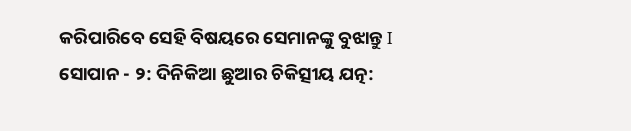କରିପାରିବେ ସେହି ବିଷୟରେ ସେମାନଙ୍କୁ ବୁଝାନ୍ତୁ I
ସୋପାନ - ୨: ଦିନିକିଆ ଛୁଆର ଚିକିତ୍ସୀୟ ଯତ୍ନ: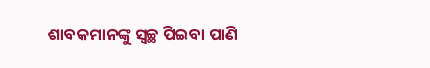ଶାବକମାନଙ୍କୁ ସ୍ଵଚ୍ଛ ପିଇବା ପାଣି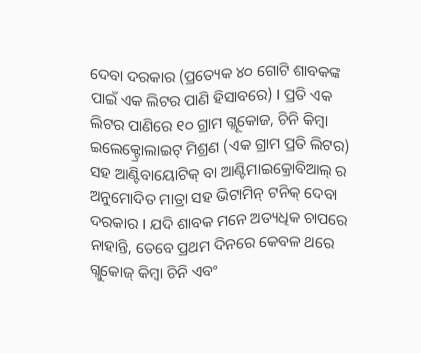ଦେବା ଦରକାର (ପ୍ରତ୍ୟେକ ୪୦ ଗୋଟି ଶାବକଙ୍କ ପାଇଁ ଏକ ଲିଟର ପାଣି ହିସାବରେ) I ପ୍ରତି ଏକ ଲିଟର ପାଣିରେ ୧୦ ଗ୍ରାମ ଗ୍ଲୂକୋଜ, ଚିନି କିମ୍ବା ଇଲେକ୍ଟ୍ରୋଲାଇଟ୍ ମିଶ୍ରଣ (ଏକ ଗ୍ରାମ ପ୍ରତି ଲିଟର) ସହ ଆଣ୍ଟିବାୟୋଟିକ୍ ବା ଆଣ୍ଟିମାଇକ୍ରୋବିଆଲ୍ ର ଅନୁମୋଦିତ ମାତ୍ରା ସହ ଭିଟାମିନ୍ ଟନିକ୍ ଦେବା ଦରକାର I ଯଦି ଶାବକ ମନେ ଅତ୍ୟଧିକ ଚାପରେ ନାହାନ୍ତି, ତେବେ ପ୍ରଥମ ଦିନରେ କେବଳ ଥରେ ଗ୍ଲୁକୋଜ୍ କିମ୍ବା ଚିନି ଏବଂ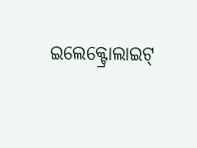ଇଲେକ୍ଟ୍ରୋଲାଇଟ୍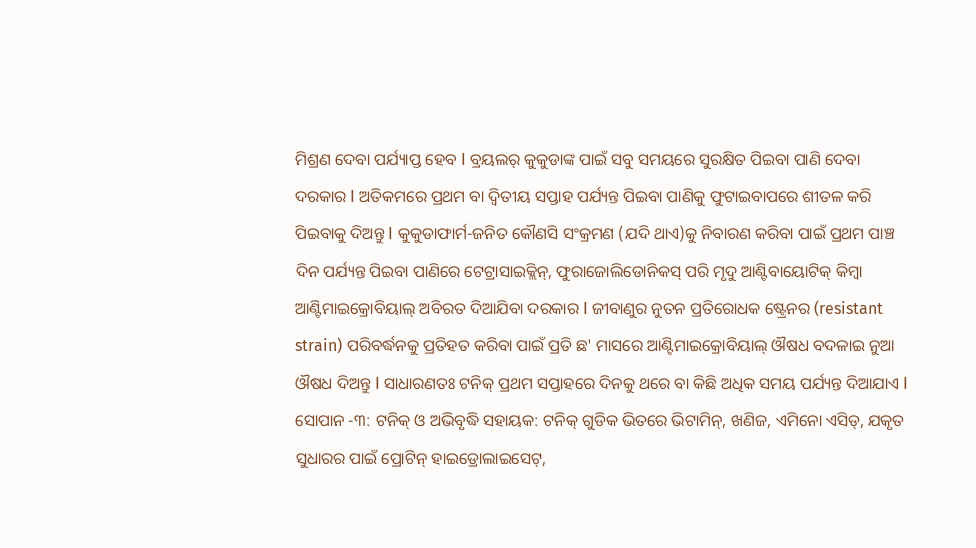ମିଶ୍ରଣ ଦେବା ପର୍ଯ୍ୟାପ୍ତ ହେବ I ବ୍ରୟଲର୍ କୁକୁଡାଙ୍କ ପାଇଁ ସବୁ ସମୟରେ ସୁରକ୍ଷିତ ପିଇବା ପାଣି ଦେବା ଦରକାର I ଅତିକମରେ ପ୍ରଥମ ବା ଦ୍ୱିତୀୟ ସପ୍ତାହ ପର୍ଯ୍ୟନ୍ତ ପିଇବା ପାଣିକୁ ଫୁଟାଇବାପରେ ଶୀତଳ କରି ପିଇବାକୁ ଦିଅନ୍ତୁ I କୁକୁଡାଫାର୍ମ-ଜନିତ କୌଣସି ସଂକ୍ରମଣ (ଯଦି ଥାଏ)କୁ ନିବାରଣ କରିବା ପାଇଁ ପ୍ରଥମ ପାଞ୍ଚ ଦିନ ପର୍ଯ୍ୟନ୍ତ ପିଇବା ପାଣିରେ ଟେଟ୍ରାସାଇକ୍ଲିନ୍, ଫୁରାଜୋଲିଡୋନିକସ୍ ପରି ମୃଦୁ ଆଣ୍ଟିବାୟୋଟିକ୍ କିମ୍ବା ଆଣ୍ଟିମାଇକ୍ରୋବିୟାଲ୍ ଅବିରତ ଦିଆଯିବା ଦରକାର I ଜୀବାଣୁର ନୁତନ ପ୍ରତିରୋଧକ ଷ୍ଟ୍ରେନର (resistant strain) ପରିବର୍ଦ୍ଧନକୁ ପ୍ରତିହତ କରିବା ପାଇଁ ପ୍ରତି ଛ' ମାସରେ ଆଣ୍ଟିମାଇକ୍ରୋବିୟାଲ୍ ଔଷଧ ବଦଳାଇ ନୁଆ ଔଷଧ ଦିଅନ୍ତୁ I ସାଧାରଣତଃ ଟନିକ୍ ପ୍ରଥମ ସପ୍ତାହରେ ଦିନକୁ ଥରେ ବା କିଛି ଅଧିକ ସମୟ ପର୍ଯ୍ୟନ୍ତ ଦିଆଯାଏ I
ସୋପାନ -୩: ଟନିକ୍ ଓ ଅଭିବୃଦ୍ଧି ସହାୟକ: ଟନିକ୍ ଗୁଡିକ ଭିତରେ ଭିଟାମିନ୍, ଖଣିଜ, ଏମିନୋ ଏସିଡ୍, ଯକୃତ ସୁଧାରର ପାଇଁ ପ୍ରୋଟିନ୍ ହାଇଡ୍ରୋଲାଇସେଟ୍,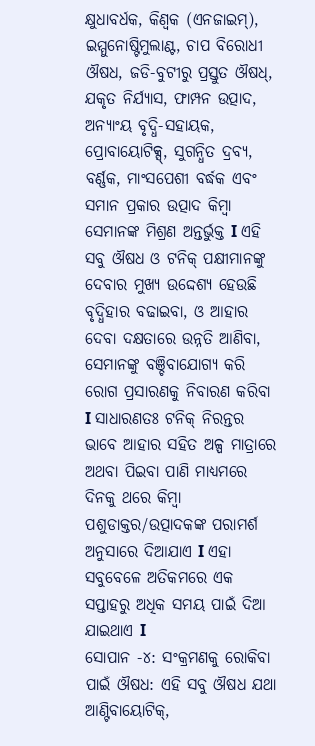କ୍ଷୁଧାବର୍ଧକ, କିଣ୍ୱକ (ଏନଜାଇମ୍), ଇମ୍ମୁନୋଷ୍ଟିମୁଲାଣ୍ଟ, ଚାପ ବିରୋଧୀ ଔଷଧ, ଜଡି-ବୁଟୀରୁ ପ୍ରସ୍ତୁତ ଔଷଧ୍, ଯକୃତ ନିର୍ଯ୍ୟାସ, ଫାମ୍ପନ ଉତ୍ପାଦ, ଅନ୍ୟାଂୟ ବୃଦ୍ଧି-ସହାୟକ, ପ୍ରୋବାୟୋଟିକ୍ସ୍, ସୁଗନ୍ଧିତ ଦ୍ରବ୍ୟ, ବର୍ଣ୍ଣକ, ମାଂସପେଶୀ ବର୍ଦ୍ଧକ ଏବଂ ସମାନ ପ୍ରକାର ଉତ୍ପାଦ କିମ୍ବା ସେମାନଙ୍କ ମିଶ୍ରଣ ଅନ୍ତର୍ଭୁକ୍ତ I ଏହି ସବୁ ଔଷଧ ଓ ଟନିକ୍ ପକ୍ଷୀମାନଙ୍କୁ ଦେବାର ମୁଖ୍ୟ ଉଦ୍ଦେଶ୍ୟ ହେଉଛି ବୃଦ୍ଧିହାର ବଢାଇବା, ଓ ଆହାର ଦେବା ଦକ୍ଷତାରେ ଉନ୍ନତି ଆଣିବା, ସେମାନଙ୍କୁ ବଞ୍ଚିବାଯୋଗ୍ୟ କରି ରୋଗ ପ୍ରସାରଣକୁ ନିବାରଣ କରିବା I ସାଧାରଣତଃ ଟନିକ୍ ନିରନ୍ତର ଭାବେ ଆହାର ସହିତ ଅଳ୍ପ ମାତ୍ରାରେ ଅଥବା ପିଇବା ପାଣି ମାଧ୍ୟମରେ ଦିନକୁ ଥରେ କିମ୍ବା ପଶୁଡାକ୍ତର/ଉତ୍ପାଦକଙ୍କ ପରାମର୍ଶ ଅନୁସାରେ ଦିଆଯାଏ I ଏହା ସବୁବେଳେ ଅତିକମରେ ଏକ ସପ୍ତାହରୁ ଅଧିକ ସମୟ ପାଇଁ ଦିଆ ଯାଇଥାଏ I
ସୋପାନ -୪: ସଂକ୍ରମଣକୁ ରୋକିବା ପାଇଁ ଔଷଧ: ଏହି ସବୁ ଔଷଧ ଯଥା ଆଣ୍ଟିବାୟୋଟିକ୍,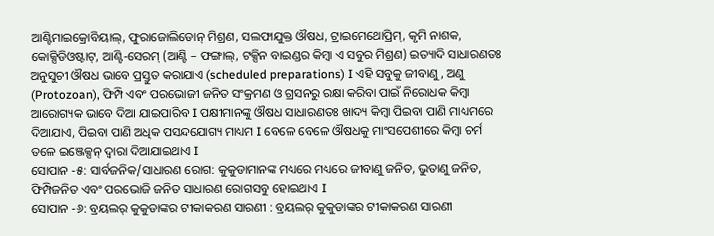ଆଣ୍ଟିମାଇକ୍ରୋବିୟାଲ୍, ଫୁରାଜୋଲିଡୋନ୍ ମିଶ୍ରଣ, ସଲଫାଯୁକ୍ତ ଔଷଧ, ଟ୍ରାଇମେଥୋପ୍ରିମ୍, କୃମି ନାଶକ, କୋକ୍ସିଡିଓଷ୍ଟାଟ୍, ଆଣ୍ଟି-ସେରମ୍ (ଆଣ୍ଟି – ଫଙ୍ଗାଲ୍, ଟକ୍ସିନ ବାଇଣ୍ଡର କିମ୍ବା ଏ ସବୁର ମିଶ୍ରଣ) ଇତ୍ୟାଦି ସାଧାରଣତଃ ଅନୁସୁଚୀ ଔଷଧ ଭାବେ ପ୍ରସ୍ତୁତ କରାଯାଏ (scheduled preparations) I ଏହି ସବୁକୁ ଜୀବାଣୁ, ଅଣୁ (Protozoan), ଫିମ୍ପି ଏବଂ ପରଭୋଜୀ ଜନିତ ସଂକ୍ରମଣ ଓ ଗ୍ରସନରୁ ରକ୍ଷା କରିବା ପାଇଁ ନିରୋଧକ କିମ୍ବା ଆରୋଗ୍ୟକ ଭାବେ ଦିଆ ଯାଇପାରିବ I ପକ୍ଷୀମାନଙ୍କୁ ଔଷଧ ସାଧାରଣତଃ ଖାଦ୍ୟ କିମ୍ବା ପିଇବା ପାଣି ମାଧ୍ୟମରେ ଦିଆଯାଏ, ପିଇବା ପାଣି ଅଧିକ ପସନ୍ଦଯୋଗ୍ୟ ମାଧ୍ୟମ I ବେଳେ ବେଳେ ଔଷଧକୁ ମାଂସପେଶୀରେ କିମ୍ବା ଚର୍ମ ତଳେ ଇଞ୍ଜେକ୍ସନ୍ ଦ୍ୱାରା ଦିଆଯାଇଥାଏ I
ସୋପାନ -୫: ସାର୍ବଜନିକ/ସାଧାରଣ ରୋଗ: କୁକୁଡାମାନଙ୍କ ମଧ୍ୟରେ ମଧ୍ୟରେ ଜୀବାଣୁ ଜନିତ, ଭୁତାଣୁ ଜନିତ, ଫିମ୍ପିଜନିତ ଏବଂ ପରଭୋଜି ଜନିତ ସାଧାରଣ ରୋଗସବୁ ହୋଇଥାଏ I
ସୋପାନ -୬: ବ୍ରୟଲର୍ କୁକୁଡାଙ୍କର ଟୀକାକରଣ ସାରଣୀ : ବ୍ରୟଲର୍ କୁକୁଡାଙ୍କର ଟୀକାକରଣ ସାରଣୀ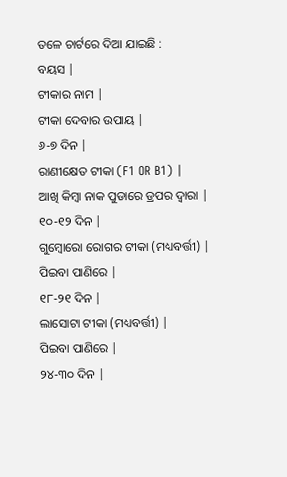ତଳେ ଚାର୍ଟରେ ଦିଆ ଯାଇଛି :
ବୟସ |
ଟୀକାର ନାମ |
ଟୀକା ଦେବାର ଉପାୟ |
୬-୭ ଦିନ |
ରାଣୀକ୍ଷେତ ଟୀକା (F1 OR B1) |
ଆଖି କିମ୍ବା ନାକ ପୁଡାରେ ଡ୍ରପର ଦ୍ୱାରା |
୧୦-୧୨ ଦିନ |
ଗୁମ୍ବୋରୋ ରୋଗର ଟୀକା (ମଧ୍ୟବର୍ତ୍ତୀ) |
ପିଇବା ପାଣିରେ |
୧୮-୨୧ ଦିନ |
ଲାସୋଟା ଟୀକା (ମଧ୍ୟବର୍ତ୍ତୀ) |
ପିଇବା ପାଣିରେ |
୨୪-୩୦ ଦିନ |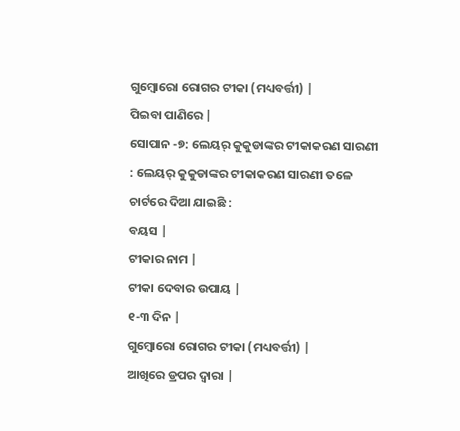ଗୁମ୍ବୋରୋ ରୋଗର ଟୀକା (ମଧ୍ୟବର୍ତ୍ତୀ) |
ପିଇବା ପାଣିରେ |
ସୋପାନ -୭: ଲେୟର୍ କୁକୁଡାଙ୍କର ଟୀକାକରଣ ସାରଣୀ : ଲେୟର୍ କୁକୁଡାଙ୍କର ଟୀକାକରଣ ସାରଣୀ ତଳେ ଚାର୍ଟରେ ଦିଆ ଯାଇଛି :
ବୟସ |
ଟୀକାର ନାମ |
ଟୀକା ଦେବାର ଉପାୟ |
୧-୩ ଦିନ |
ଗୁମ୍ବୋରୋ ରୋଗର ଟୀକା (ମଧ୍ୟବର୍ତ୍ତୀ) |
ଆଖିରେ ଡ୍ରପର ଦ୍ୱାରା |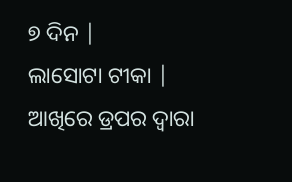୭ ଦିନ |
ଲାସୋଟା ଟୀକା |
ଆଖିରେ ଡ୍ରପର ଦ୍ୱାରା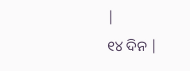|
୧୪ ଦିନ |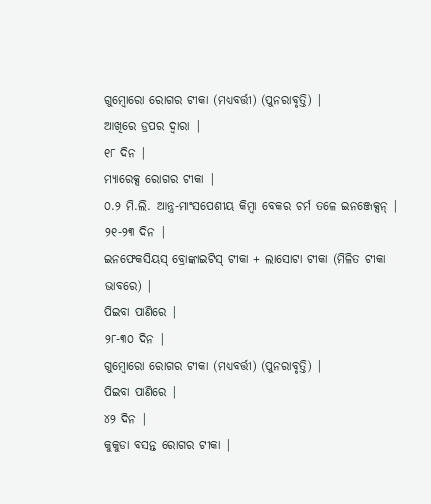ଗୁମ୍ବୋରୋ ରୋଗର ଟୀକା (ମଧ୍ୟବର୍ତ୍ତୀ) (ପୁନରାବୃତ୍ତି) |
ଆଖିରେ ଡ୍ରପର ଦ୍ୱାରା |
୧୮ ଦିନ |
ମ୍ୟାରେକ୍ସ ରୋଗର ଟୀକା |
୦.୨ ମି.ଲି. ଆନ୍ତ୍ର-ମାଂସପେଶୀୟ କିମ୍ବା ବେକର ଚର୍ମ ତଳେ ଇନଞ୍ଜେକ୍ସନ୍ |
୨୧-୨୩ ଦିନ |
ଇନଫେକସିୟସ୍ ବ୍ରୋଙ୍କାଇଟିସ୍ ଟୀକା + ଲାସୋଟା ଟୀକା (ମିଳିତ ଟୀକା ଭାବରେ) |
ପିଇବା ପାଣିରେ |
୨୮-୩୦ ଦିନ |
ଗୁମ୍ବୋରୋ ରୋଗର ଟୀକା (ମଧ୍ୟବର୍ତ୍ତୀ) (ପୁନରାବୃତ୍ତି) |
ପିଇବା ପାଣିରେ |
୪୨ ଦିନ |
କୁକୁଡା ବସନ୍ତ ରୋଗର ଟୀକା |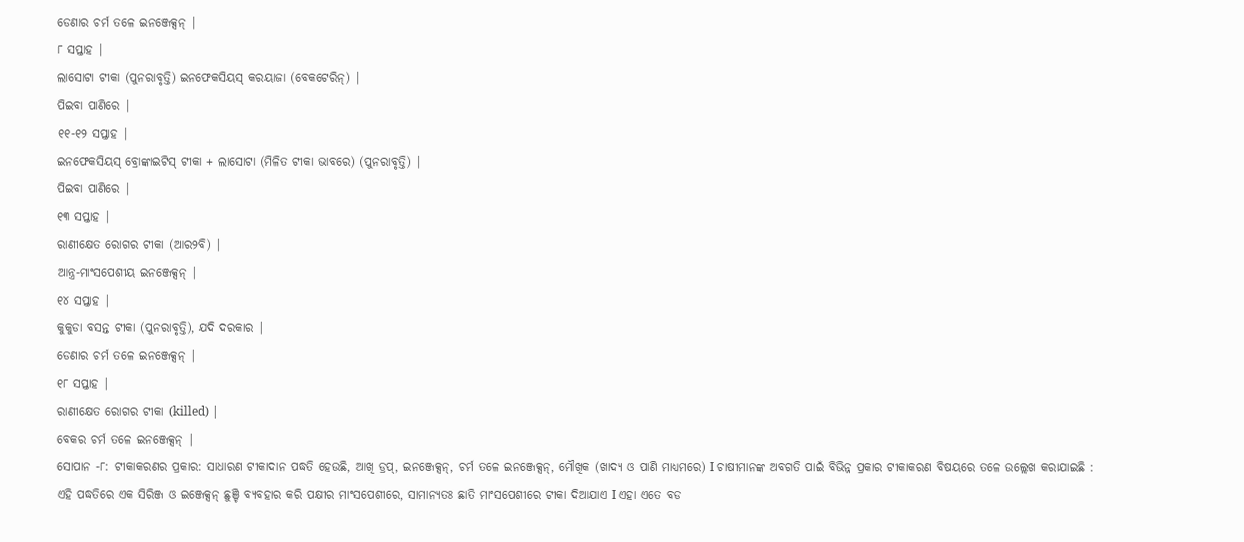ଡେଣାର ଚର୍ମ ତଳେ ଇନଞ୍ଜେକ୍ସନ୍ |
୮ ସପ୍ତାହ |
ଲାସୋଟା ଟୀକା (ପୁନରାବୃତ୍ତି) ଇନଫେକସିୟସ୍ କରୟାଜା (ବେକଟେରିନ୍) |
ପିଇବା ପାଣିରେ |
୧୧-୧୨ ସପ୍ତାହ |
ଇନଫେକସିୟସ୍ ବ୍ରୋଙ୍କାଇଟିସ୍ ଟୀକା + ଲାସୋଟା (ମିଳିତ ଟୀକା ଭାବରେ) (ପୁନରାବୃତ୍ତି) |
ପିଇବା ପାଣିରେ |
୧୩ ସପ୍ତାହ |
ରାଣୀକ୍ଷେତ ରୋଗର ଟୀକା (ଆର୨ବି) |
ଆନ୍ତ୍ର-ମାଂସପେଶୀୟ ଇନଞ୍ଜେକ୍ସନ୍ |
୧୪ ସପ୍ତାହ |
କୁକୁଡା ବସନ୍ତ ଟୀକା (ପୁନରାବୃତ୍ତି), ଯଦି ଦରକାର |
ଡେଣାର ଚର୍ମ ତଳେ ଇନଞ୍ଜେକ୍ସନ୍ |
୧୮ ସପ୍ତାହ |
ରାଣୀକ୍ଷେତ ରୋଗର ଟୀକା (killed) |
ବେକର ଚର୍ମ ତଳେ ଇନଞ୍ଜେକ୍ସନ୍ |
ସୋପାନ -୮: ଟୀକାକରଣର ପ୍ରକାର: ସାଧାରଣ ଟୀକାଦାନ ପଦ୍ଧତି ହେଉଛି, ଆଖି ଡ୍ରପ୍, ଇନଞ୍ଜେକ୍ସନ୍, ଚର୍ମ ତଳେ ଇନଞ୍ଜେକ୍ସନ୍, ମୌଖିକ (ଖାଦ୍ୟ ଓ ପାଣି ମାଧ୍ୟମରେ) I ଚାଷୀମାନଙ୍କ ଅବଗତି ପାଇଁ ବିଭିନ୍ନ ପ୍ରକାର ଟୀକାକରଣ ବିଷୟରେ ତଳେ ଉଲ୍ଲେଖ କରାଯାଇଛି :
ଏହି ପଦ୍ଧତିରେ ଏକ ସିରିଞ୍ଜ ଓ ଇଞ୍ଜେକ୍ସନ୍ ଛୁଞ୍ଚି ବ୍ୟବହାର କରି ପକ୍ଷୀର ମାଂସପେଶୀରେ, ସାମାନ୍ୟତଃ ଛାତି ମାଂସପେଶୀରେ ଟୀକା ଦିଆଯାଏ I ଏହା ଏତେ ବଡ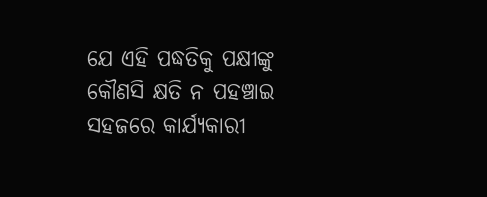ଯେ ଏହି ପଦ୍ଧତିକୁ ପକ୍ଷୀଙ୍କୁ କୌଣସି କ୍ଷତି ନ ପହଞ୍ଚାଇ ସହଜରେ କାର୍ଯ୍ୟକାରୀ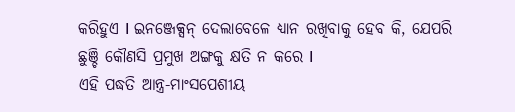କରିହୁଏ I ଇନଞ୍ଜେକ୍ସନ୍ ଦେଲାବେଳେ ଧ୍ୟାନ ରଖିବାକୁ ହେବ କି, ଯେପରି ଛୁଞ୍ଚି କୌଣସି ପ୍ରମୁଖ ଅଙ୍ଗକୁ କ୍ଷତି ନ କରେ I
ଏହି ପଦ୍ଧତି ଆନ୍ତ୍ର-ମାଂସପେଶୀୟ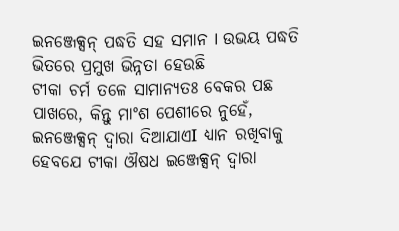ଇନଞ୍ଜେକ୍ସନ୍ ପଦ୍ଧତି ସହ ସମାନ I ଉଭୟ ପଦ୍ଧତି ଭିତରେ ପ୍ରମୁଖ ଭିନ୍ନତା ହେଉଛି
ଟୀକା ଚର୍ମ ତଳେ ସାମାନ୍ୟତଃ ବେକର ପଛ ପାଖରେ, କିନ୍ତୁ ମାଂଶ ପେଶୀରେ ନୁହେଁ, ଇନଞ୍ଜେକ୍ସନ୍ ଦ୍ୱାରା ଦିଆଯାଏI ଧ୍ୟାନ ରଖିବାକୁ ହେବଯେ ଟୀକା ଔଷଧ ଇଞ୍ଜେକ୍ସନ୍ ଦ୍ୱାରା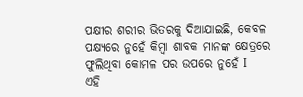ପକ୍ଷୀର ଶରୀର ଭିତରକୁ ଦିଆଯାଇଛି, କେବଳ ପକ୍ଷ୍ୟରେ ନୁହେଁ କିମ୍ବା ଶାବକ ମାନଙ୍କ କ୍ଷେତ୍ରରେ ଫୁଲିଥିବା କୋମଳ ପର ଉପରେ ନୁହେଁ I
ଏହି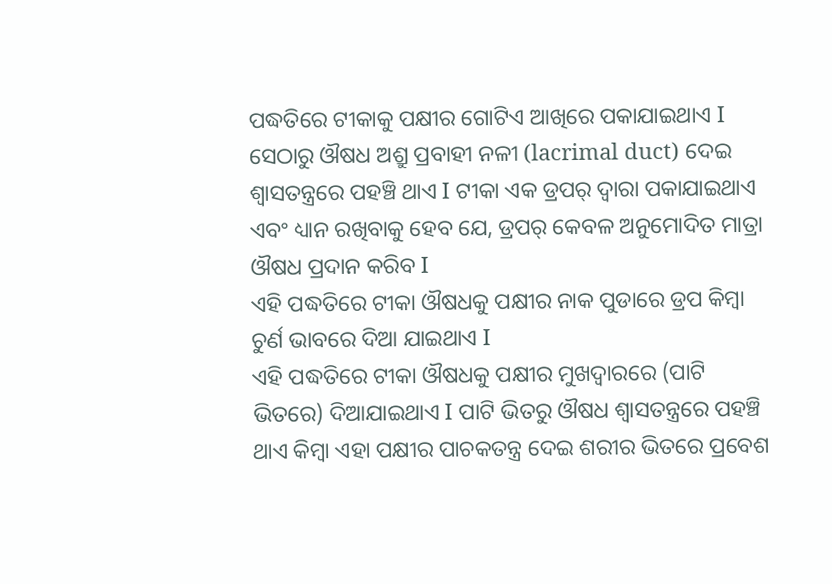ପଦ୍ଧତିରେ ଟୀକାକୁ ପକ୍ଷୀର ଗୋଟିଏ ଆଖିରେ ପକାଯାଇଥାଏ I ସେଠାରୁ ଔଷଧ ଅଶ୍ରୁ ପ୍ରବାହୀ ନଳୀ (lacrimal duct) ଦେଇ ଶ୍ୱାସତନ୍ତ୍ରରେ ପହଞ୍ଚି ଥାଏ I ଟୀକା ଏକ ଡ୍ରପର୍ ଦ୍ୱାରା ପକାଯାଇଥାଏ ଏବଂ ଧ୍ୟାନ ରଖିବାକୁ ହେବ ଯେ, ଡ୍ରପର୍ କେବଳ ଅନୁମୋଦିତ ମାତ୍ରା ଔଷଧ ପ୍ରଦାନ କରିବ I
ଏହି ପଦ୍ଧତିରେ ଟୀକା ଔଷଧକୁ ପକ୍ଷୀର ନାକ ପୁଡାରେ ଡ୍ରପ କିମ୍ବା ଚୁର୍ଣ ଭାବରେ ଦିଆ ଯାଇଥାଏ I
ଏହି ପଦ୍ଧତିରେ ଟୀକା ଔଷଧକୁ ପକ୍ଷୀର ମୁଖଦ୍ୱାରରେ (ପାଟି ଭିତରେ) ଦିଆଯାଇଥାଏ I ପାଟି ଭିତରୁ ଔଷଧ ଶ୍ୱାସତନ୍ତ୍ରରେ ପହଞ୍ଚି ଥାଏ କିମ୍ବା ଏହା ପକ୍ଷୀର ପାଚକତନ୍ତ୍ର ଦେଇ ଶରୀର ଭିତରେ ପ୍ରବେଶ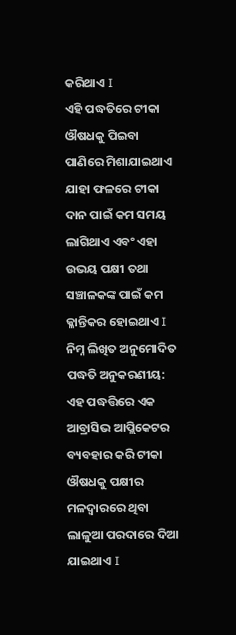କରିଥାଏ I
ଏହି ପଦ୍ଧତିରେ ଟୀକା ଔଷଧକୁ ପିଇବା ପାଣିରେ ମିଶାଯାଇଥାଏ ଯାହା ଫଳରେ ଟୀକା ଦାନ ପାଇଁ କମ ସମୟ ଲାଗିଥାଏ ଏବଂ ଏହା ଉଭୟ ପକ୍ଷୀ ତଥା ସଞ୍ଚାଳକଙ୍କ ପାଇଁ କମ କ୍ଳାନ୍ତିକର ହୋଇଥାଏ I ନିମ୍ନ ଲିଖିତ ଅନୁମୋଦିତ ପଦ୍ଧତି ଅନୁକରଣୀୟ:
ଏହ ପଦ୍ଧତ୍ତିରେ ଏକ ଆବ୍ରାସିଭ ଆପ୍ଲିକେଟର ବ୍ୟବହାର କରି ଟୀକା ଔଷଧକୁ ପକ୍ଷୀର ମଳଦ୍ୱାରରେ ଥିବା ଲାଳୁଆ ପରଦାରେ ଦିଆ ଯାଇଥାଏ I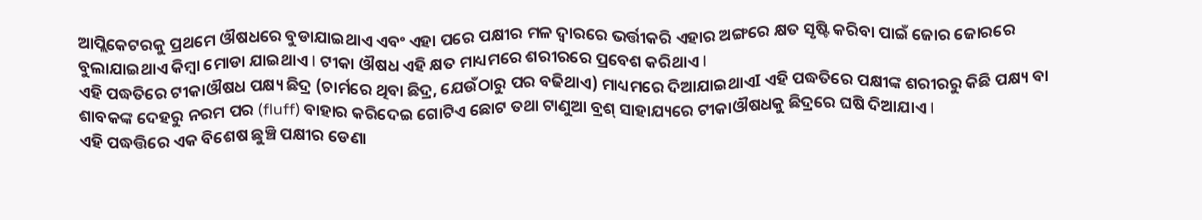ଆପ୍ଲିକେଟରକୁ ପ୍ରଥମେ ଔଷଧରେ ବୁଡାଯାଇଥାଏ ଏବଂ ଏହା ପରେ ପକ୍ଷୀର ମଳ ଦ୍ୱାରରେ ଭର୍ତ୍ତୀକରି ଏହାର ଅଙ୍ଗରେ କ୍ଷତ ସୃଷ୍ଟି କରିବା ପାଇଁ ଜୋର ଜୋରରେ ବୁଲାଯାଇଥାଏ କିମ୍ବା ମୋଡା ଯାଇଥାଏ I ଟୀକା ଔଷଧ ଏହି କ୍ଷତ ମାଧ୍ୟମରେ ଶରୀରରେ ପ୍ରବେଶ କରିଥାଏ I
ଏହି ପଦ୍ଧତିରେ ଟୀକାଔଷଧ ପକ୍ଷ୍ୟ ଛିଦ୍ର (ଚାର୍ମରେ ଥିବା ଛିଦ୍ର, ଯେଉଁଠାରୁ ପର ବଢିଥାଏ) ମାଧ୍ୟମରେ ଦିଆଯାଇଥାଏI ଏହି ପଦ୍ଧତିରେ ପକ୍ଷୀଙ୍କ ଶରୀରରୁ କିଛି ପକ୍ଷ୍ୟ ବା ଶାବକଙ୍କ ଦେହରୁ ନରମ ପର (fluff) ବାହାର କରିଦେଇ ଗୋଟିଏ ଛୋଟ ତଥା ଟାଣୁଆ ବ୍ରଶ୍ ସାହାଯ୍ୟରେ ଟୀକାଔଷଧକୁ ଛିଦ୍ରରେ ଘଷି ଦିଆଯାଏ I
ଏହି ପଦ୍ଧତ୍ତିରେ ଏକ ବିଶେଷ ଛୁଞ୍ଚି ପକ୍ଷୀର ଡେଣା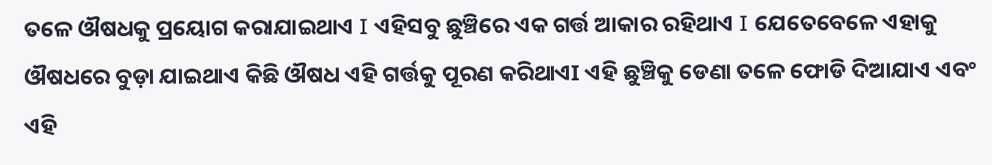ତଳେ ଔଷଧକୁ ପ୍ରୟୋଗ କରାଯାଇଥାଏ I ଏହିସବୁ ଛୁଞ୍ଚିରେ ଏକ ଗର୍ତ୍ତ ଆକାର ରହିଥାଏ I ଯେତେବେଳେ ଏହାକୁ ଔଷଧରେ ବୁଡ଼ା ଯାଇଥାଏ କିଛି ଔଷଧ ଏହି ଗର୍ତ୍ତକୁ ପୂରଣ କରିଥାଏI ଏହି ଛୁଞ୍ଚିକୁ ଡେଣା ତଳେ ଫୋଡି ଦିଆଯାଏ ଏବଂ ଏହି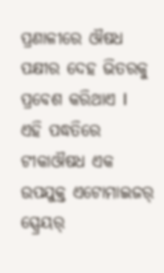ପ୍ରଣାଳୀରେ ଔଷଧ ପକ୍ଷୀର ଦେହ ଭିତରକୁ ପ୍ରବେଶ କରିଥାଏ I
ଏହି ପଦ୍ଧତିରେ ଟୀକାଔଷଧ ଏକ ଉପଯୁକ୍ତ ଏଟୋମାଇଜର୍ ସ୍ପ୍ରେୟର୍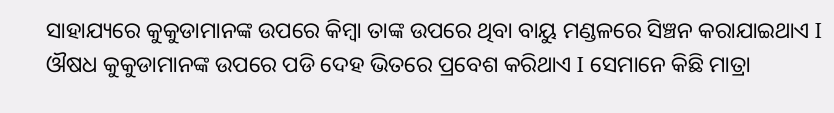ସାହାଯ୍ୟରେ କୁକୁଡାମାନଙ୍କ ଉପରେ କିମ୍ବା ତାଙ୍କ ଉପରେ ଥିବା ବାୟୁ ମଣ୍ଡଳରେ ସିଞ୍ଚନ କରାଯାଇଥାଏ I ଔଷଧ କୁକୁଡାମାନଙ୍କ ଉପରେ ପଡି ଦେହ ଭିତରେ ପ୍ରବେଶ କରିଥାଏ I ସେମାନେ କିଛି ମାତ୍ରା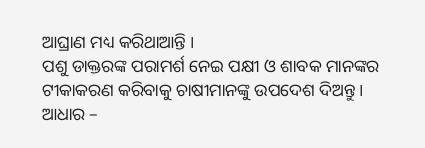ଆଘ୍ରାଣ ମଧ୍ୟ କରିଥାଆନ୍ତି I
ପଶୁ ଡାକ୍ତରଙ୍କ ପରାମର୍ଶ ନେଇ ପକ୍ଷୀ ଓ ଶାବକ ମାନଙ୍କର ଟୀକାକରଣ କରିବାକୁ ଚାଷୀମାନଙ୍କୁ ଉପଦେଶ ଦିଅନ୍ତୁ I
ଆଧାର –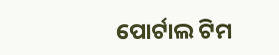ପୋର୍ଟାଲ ଟିମ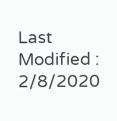Last Modified : 2/8/2020